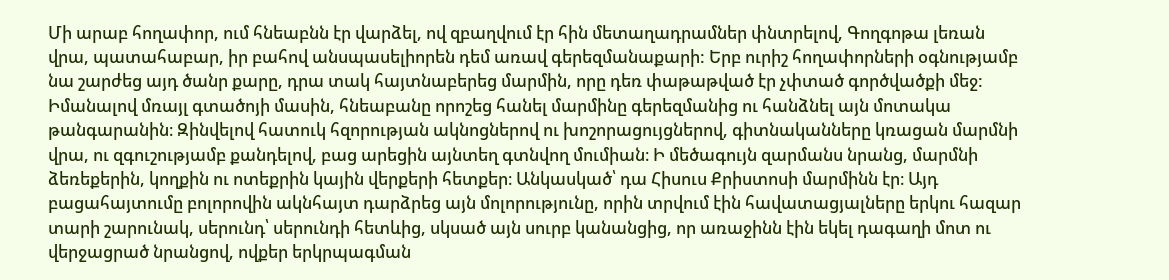Մի արաբ հողափոր, ում հնեաբնն էր վարձել, ով զբաղվում էր հին մետաղադրամներ փնտրելով, Գողգոթա լեռան վրա, պատահաբար, իր բահով անսպասելիորեն դեմ առավ գերեզմանաքարի: Երբ ուրիշ հողափորների օգնությամբ նա շարժեց այդ ծանր քարը, դրա տակ հայտնաբերեց մարմին, որը դեռ փաթաթված էր չփտած գործվածքի մեջ:
Իմանալով մռայլ գտածոյի մասին, հնեաբանը որոշեց հանել մարմինը գերեզմանից ու հանձնել այն մոտակա թանգարանին։ Զինվելով հատուկ հզորության ակնոցներով ու խոշորացույցներով, գիտնականները կռացան մարմնի վրա, ու զգուշությամբ քանդելով, բաց արեցին այնտեղ գտնվող մումիան։ Ի մեծագույն զարմանս նրանց, մարմնի ձեռեքերին, կողքին ու ոտեքրին կային վերքերի հետքեր։ Անկասկած՝ դա Հիսուս Քրիստոսի մարմինն էր։ Այդ բացահայտումը բոլորովին ակնհայտ դարձրեց այն մոլորությունը, որին տրվում էին հավատացյալները երկու հազար տարի շարունակ, սերունդ՝ սերունդի հետևից, սկսած այն սուրբ կանանցից, որ առաջինն էին եկել դագաղի մոտ ու վերջացրած նրանցով, ովքեր երկրպագման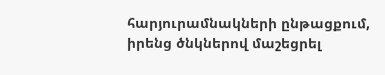հարյուրամնակների ընթացքում, իրենց ծնկներով մաշեցրել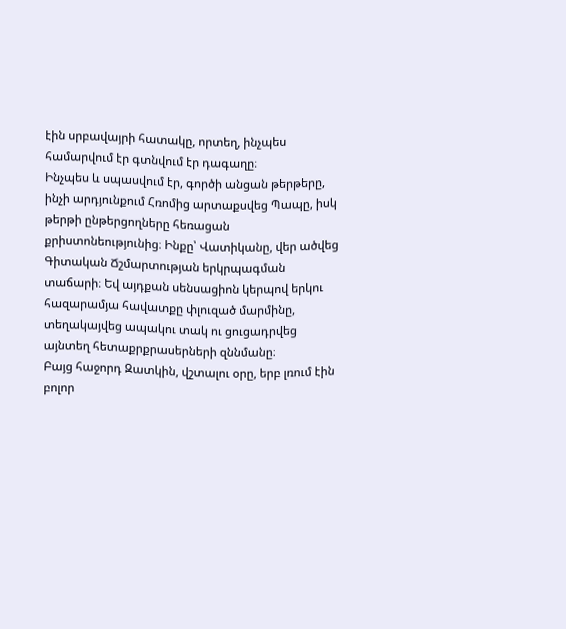էին սրբավայրի հատակը, որտեղ, ինչպես համարվում էր գտնվում էր դագաղը։
Ինչպես և սպասվում էր, գործի անցան թերթերը, ինչի արդյունքում Հռոմից արտաքսվեց Պապը, իսկ թերթի ընթերցողները հեռացան քրիստոնեությունից։ Ինքը՝ Վատիկանը, վեր ածվեց Գիտական Ճշմարտության երկրպագման տաճարի։ Եվ այդքան սենսացիոն կերպով երկու հազարամյա հավատքը փլուզած մարմինը, տեղակայվեց ապակու տակ ու ցուցադրվեց այնտեղ հետաքրքրասերների զննմանը։
Բայց հաջորդ Զատկին, վշտալու օրը, երբ լռում էին բոլոր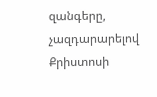զանգերը, չազդարարելով Քրիստոսի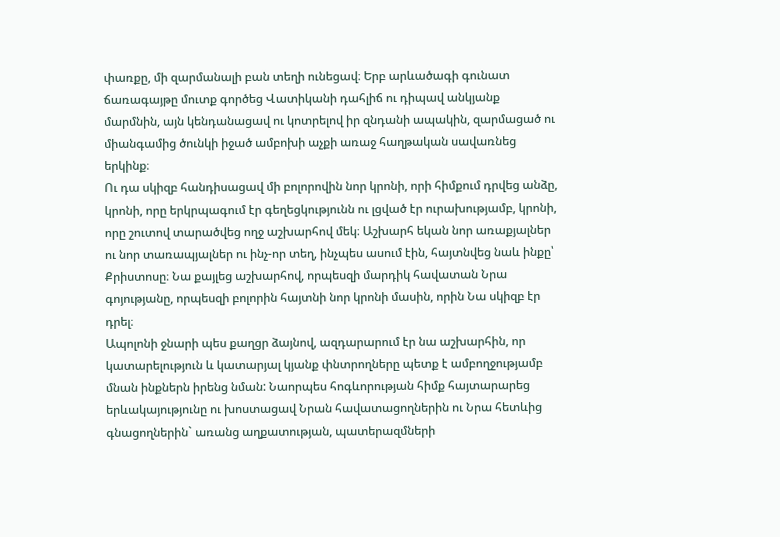փառքը, մի զարմանալի բան տեղի ունեցավ։ Երբ արևածագի գունատ ճառագայթը մուտք գործեց Վատիկանի դահլիճ ու դիպավ անկյանք մարմնին, այն կենդանացավ ու կոտրելով իր զնդանի ապակին, զարմացած ու միանգամից ծունկի իջած ամբոխի աչքի առաջ հաղթական սավառնեց երկինք։
Ու դա սկիզբ հանդիսացավ մի բոլորովին նոր կրոնի, որի հիմքում դրվեց անձը, կրոնի, որը երկրպագում էր գեղեցկությունն ու լցված էր ուրախությամբ, կրոնի, որը շուտով տարածվեց ողջ աշխարհով մեկ։ Աշխարհ եկան նոր առաքյալներ ու նոր տառապյալներ ու ինչ-որ տեղ, ինչպես ասում էին, հայտնվեց նաև ինքը՝ Քրիստոսը։ Նա քայլեց աշխարհով, որպեսզի մարդիկ հավատան Նրա գոյությանը, որպեսզի բոլորին հայտնի նոր կրոնի մասին, որին Նա սկիզբ էր դրել։
Ապոլոնի ջնարի պես քաղցր ձայնով, ազդարարում էր նա աշխարհին, որ կատարելություն և կատարյալ կյանք փնտրողները պետք է ամբողջությամբ մնան ինքներն իրենց նման: Նաորպես հոգևորության հիմք հայտարարեց երևակայությունը ու խոստացավ Նրան հավատացողներին ու Նրա հետևից գնացողներին` առանց աղքատության, պատերազմների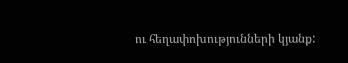ու հեղափոխությունների կյանք: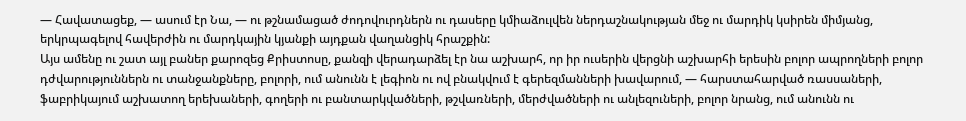— Հավատացեք, — ասում էր Նա, — ու թշնամացած ժոդովուրդներն ու դասերը կմիաձուլվեն ներդաշնակության մեջ ու մարդիկ կսիրեն միմյանց, երկրպագելով հավերժին ու մարդկային կյանքի այդքան վաղանցիկ հրաշքին:
Այս ամենը ու շատ այլ բաներ քարոզեց Քրիստոսը, քանզի վերադարձել էր նա աշխարհ, որ իր ուսերին վերցնի աշխարհի երեսին բոլոր ապրողների բոլոր դժվարություններն ու տանջանքները, բոլորի, ում անունն է լեգիոն ու ով բնակվում է գերեզմանների խավարում, — հարստահարված ռասսաների, ֆաբրիկայում աշխատող երեխաների, գողերի ու բանտարկվածների, թշվառների, մերժվածների ու անլեզուների, բոլոր նրանց, ում անունն ու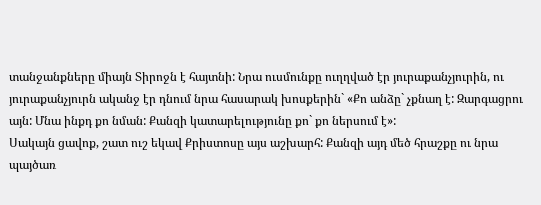տանջանքները միայն Տիրոջն է հայտնի: Նրա ուսմունքը ուղղված էր յուրաքանչյուրին, ու յուրաքանչյուրն ականջ էր դնում նրա հասարակ խոսքերին` «Քո անձը` չքնաղ է: Զարգացրու այն: Մնա ինքդ քո նման: Քանզի կատարելությունը քո` քո ներսում է»:
Սակայն ցավոք, շատ ուշ եկավ Քրիստոսը այս աշխարհ: Քանզի այդ մեծ հրաշքը ու նրա պայծառ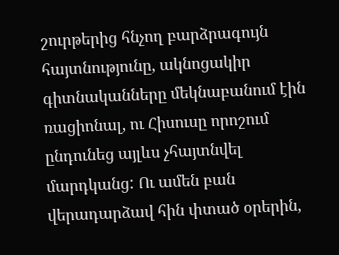շուրթերից հնչող բարձրագույն հայտնությունը, ակնոցակիր գիտնականները մեկնաբանում էին ռացիոնալ, ու Հիսուսը որոշում ընդունեց այլևս չհայտնվել մարդկանց: Ու ամեն բան վերադարձավ հին փտած օրերին,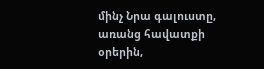մինչ Նրա գալուստը, առանց հավատքի օրերին,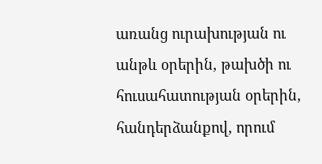առանց ուրախության ու անթև օրերին, թախծի ու հուսահատության օրերին, հանդերձանքով, որում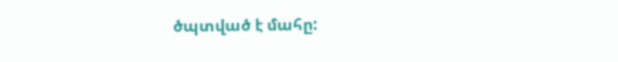ծպտված է մահը: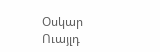Օսկար Ուայլդ